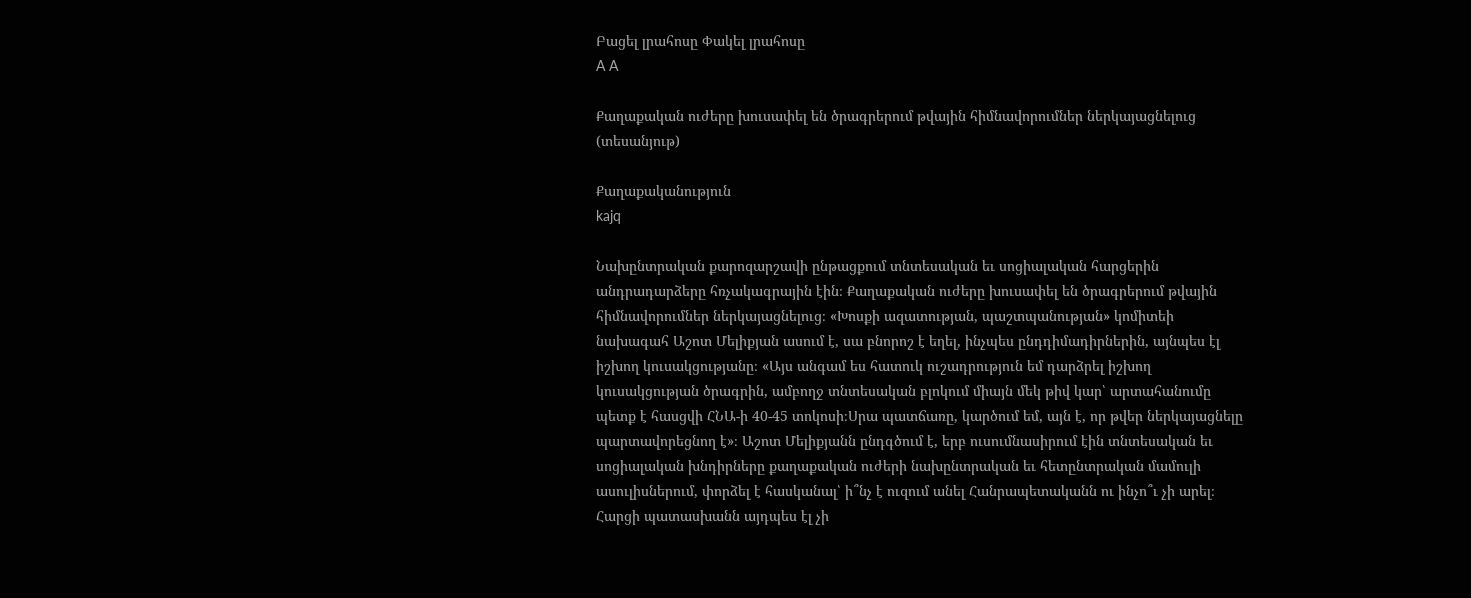Բացել լրահոսը Փակել լրահոսը
A A

Քաղաքական ուժերը խուսափել են ծրագրերում թվային հիմնավորումներ ներկայացնելուց (տեսանյութ)

Քաղաքականություն
kajq

Նախընտրական քարոզարշավի ընթացքում տնտեսական եւ սոցիալական հարցերին անդրադարձերը հռչակագրային էին։ Քաղաքական ուժերը խուսափել են ծրագրերում թվային հիմնավորումներ ներկայացնելուց։ «Խոսքի ազատության, պաշտպանության» կոմիտեի նախագահ Աշոտ Մելիքյան ասում է, սա բնորոշ է եղել, ինչպես ընդդիմադիրներին, այնպես էլ իշխող կուսակցությանը։ «Այս անգամ ես հատուկ ուշադրություն եմ դարձրել իշխող կուսակցության ծրագրին, ամբողջ տնտեսական բլոկում միայն մեկ թիվ կար՝ արտահանումը պետք է հասցվի ՀՆԱ-ի 40-45 տոկոսի։Սրա պատճառը, կարծում եմ, այն է, որ թվեր ներկայացնելը  պարտավորեցնող է»։ Աշոտ Մելիքյանն ընդգծում է, երբ ուսումնասիրում էին տնտեսական եւ սոցիալական խնդիրները քաղաքական ուժերի նախընտրական եւ հետընտրական մամուլի ասուլիսներում, փորձել է հասկանալ՝ ի՞նչ է ուզում անել Հանրապետականն ու ինչո՞ւ չի արել։ Հարցի պատասխանն այդպես էլ չի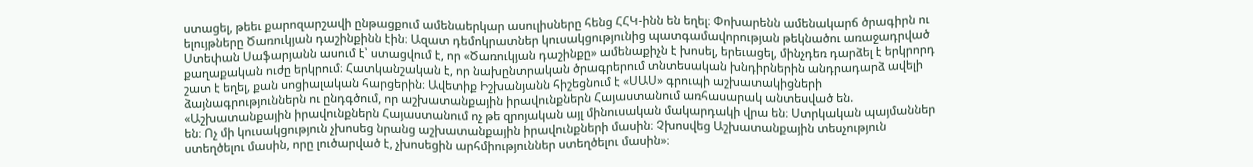ստացել, թեեւ քարոզարշավի ընթացքում ամենաերկար ասուլիսները հենց ՀՀԿ-ինն են եղել։ Փոխարենն ամենակարճ ծրագիրն ու ելույթները Ծառուկյան դաշինքինն էին։ Ազատ դեմոկրատներ կուսակցությունից պատգամավորության թեկնածու առաջադրված Ստեփան Սաֆարյանն ասում է՝ ստացվում է, որ «Ծառուկյան դաշինքը» ամենաքիչն է խոսել, երեւացել, մինչդեռ դարձել է երկրորդ քաղաքական ուժը երկրում։ Հատկանշական է, որ նախընտրական ծրագրերում տնտեսական խնդիրներին անդրադարձ ավելի շատ է եղել, քան սոցիալական հարցերին։ Ավետիք Իշխանյանն հիշեցնում է «ՍԱՍ» գրուպի աշխատակիցների ձայնագրություններն ու ընդգծում, որ աշխատանքային իրավունքներն Հայաստանում առհասարակ անտեսված են. «Աշխատանքային իրավունքներն Հայաստանում ոչ թե զրոյական այլ մինուսական մակարդակի վրա են։ Ստրկական պայմաններ են։ Ոչ մի կուսակցություն չխոսեց նրանց աշխատանքային իրավունքների մասին։ Չխոսվեց Աշխատանքային տեսչություն ստեղծելու մասին, որը լուծարված է, չխոսեցին արհմիություններ ստեղծելու մասին»։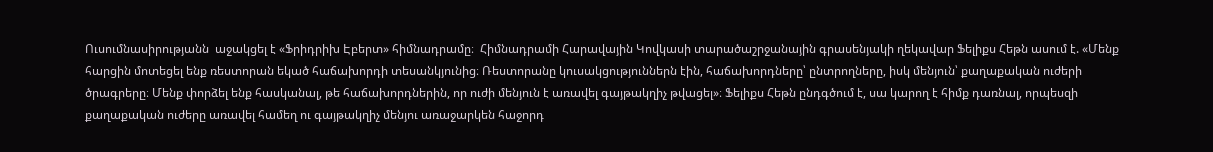Ուսումնասիրությանն  աջակցել է «Ֆրիդրիխ Էբերտ» հիմնադրամը։  Հիմնադրամի Հարավային Կովկասի տարածաշրջանային գրասենյակի ղեկավար Ֆելիքս Հեթն ասում է. «Մենք հարցին մոտեցել ենք ռեստորան եկած հաճախորդի տեսանկյունից։ Ռեստորանը կուսակցություններն էին, հաճախորդները՝ ընտրողները, իսկ մենյուն՝ քաղաքական ուժերի ծրագրերը։ Մենք փորձել ենք հասկանալ, թե հաճախորդներին, որ ուժի մենյուն է առավել գայթակղիչ թվացել»։ Ֆելիքս Հեթն ընդգծում է, սա կարող է հիմք դառնալ, որպեսզի քաղաքական ուժերը առավել համեղ ու գայթակղիչ մենյու առաջարկեն հաջորդ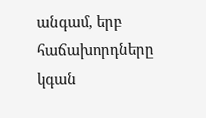անգամ, երբ հաճախորդները կգան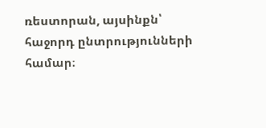ռեստորան, այսինքն՝ հաջորդ ընտրությունների համար։